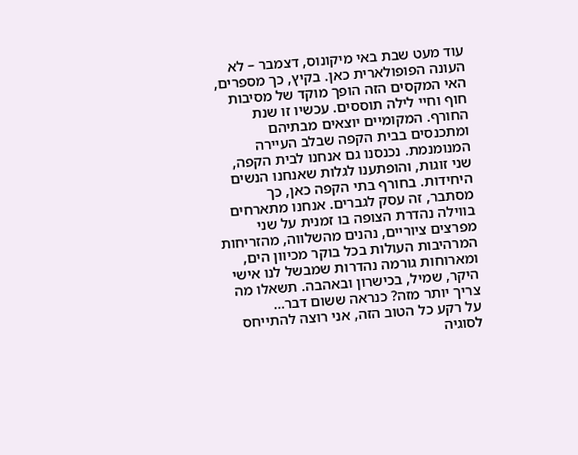עוד מעט שבת באי מיקונוס, דצמבר – לא העונה הפופולארית כאן. בקיץ, כך מספרים, האי המקסים הזה הופך מוקד של מסיבות חוף וחיי לילה תוססים. עכשיו זו שנת החורף. המקומיים יוצאים מבתיהם ומתכנסים בבית הקפה שבלב העיירה המנומנמת. נכנסנו גם אנחנו לבית הקפה, שני זוגות, והופתענו לגלות שאנחנו הנשים היחידות. בחורף בתי הקפה כאן, כך מסתבר, זה עסק לגברים. אנחנו מתארחים בווילה נהדרת הצופה בו זמנית על שני מפרצים ציוריים, נהנים מהשלווה, מהזריחות המרהיבות העולות בכל בוקר מכיוון הים, ומארוחות גורמה נהדרות שמבשל לנו אישי היקר, שמיל, בכישרון ובאהבה. תשאלו מה צריך יותר מזה? כנראה ששום דבר…
על רקע כל הטוב הזה, אני רוצה להתייחס לסוגיה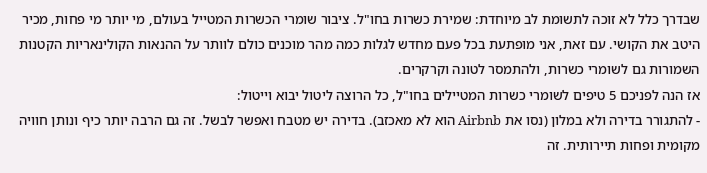שבדרך כלל לא זוכה לתשומת לב מיוחדת: שמירת כשרות בחו"ל. ציבור שומרי הכשרות המטייל בעולם, מי יותר מי פחות, מכיר היטב את הקושי. עם זאת, אני מופתעת בכל פעם מחדש לגלות כמה מהר מוכנים כולם לוותר על ההנאות הקולינאריות הקטנות השמורות גם לשומרי כשרות, ולהתמסר לטונה וקרקרים.
אז הנה לפניכם 5 טיפים לשומרי כשרות המטיילים בחו"ל, כל הרוצה ליטול יבוא וייטול:
- להתגורר בדירה ולא במלון (נסו את Airbnb הוא לא מאכזב). בדירה יש מטבח ואפשר לבשל. זה גם הרבה יותר כיף ונותן חוויה מקומית ופחות תיירותית. זה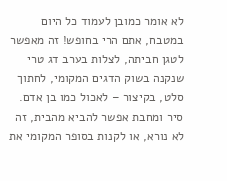לא אומר כמובן לעמוד כל היום במטבח, אתם הרי בחופש! זה מאפשר לטגן חביתה, לצלות בערב דג טרי שנקנה בשוק הדגים המקומי, לחתוך סלט, בקיצור – לאכול כמו בן אדם. סיר ומחבת אפשר להביא מהבית, זה לא נורא, או לקנות בסופר המקומי את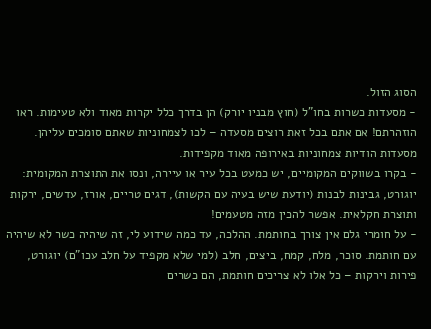הסוג הזול.
- מסעדות כשרות בחו"ל (חוץ מבניו יורק) הן בדרך כלל יקרות מאוד ולא טעימות. ראו הוזהרתם! אם אתם בכל זאת רוצים מסעדה – לכו לצמחוניות שאתם סומכים עליהן. מסעדות הודיות צמחוניות באירופה מאוד מקפידות.
- בקרו בשווקים המקומיים, יש כמעט בכל עיר או עיירה, ונסו את התוצרת המקומית: יוגורט, גבינות לבנות (יודעת שיש בעיה עם הקשות), דגים טריים, אורז, עדשים, ירקות ותוצרת חקלאית. אפשר להכין מזה מטעמים!
- על חומרי גלם אין צורך בחותמת. ההלכה, עד כמה שידוע לי, זה שיהיה כשר לא שיהיה עם חותמת. סוכר, מלח, קמח, ביצים, חלב (למי שלא מקפיד על חלב עכו"ם) יוגורט, פירות וירקות – כל אלו לא צריכים חותמת, הם כשרים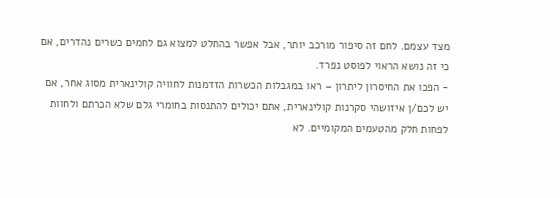מצד עצמם. לחם זה סיפור מורכב יותר, אבל אפשר בהחלט למצוא גם לחמים כשרים נהדרים, אם כי זה נושא הראוי לפוסט נפרד.
- הפכו את החיסרון ליתרון – ראו במגבלות הכשרות הזדמנות לחוויה קולינארית מסוג אחר, אם יש לכם/ן איזושהי סקרנות קולינארית, אתם יכולים להתנסות בחומרי גלם שלא הכרתם ולחוות לפחות חלק מהטעמים המקומיים. לא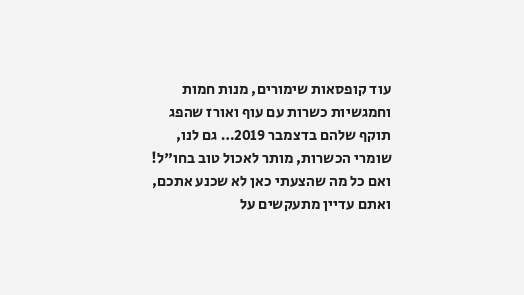עוד קופסאות שימורים, מנות חמות וחמגשיות כשרות עם עוף ואורז שהפג תוקף שלהם בדצמבר 2019… גם לנו, שומרי הכשרות, מותר לאכול טוב בחו"ל!
ואם כל מה שהצעתי כאן לא שכנע אתכם, ואתם עדיין מתעקשים על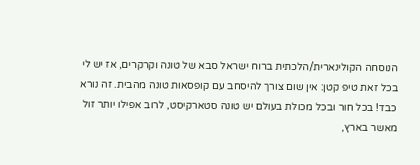הנוסחה הקולינארית/הלכתית ברוח ישראל סבא של טונה וקרקרים, אז יש לי בכל זאת טיפ קטן: אין שום צורך להיסחב עם קופסאות טונה מהבית. זה נורא כבד! בכל חור ובכל מכולת בעולם יש טונה סטארקיסט, לרוב אפילו יותר זול מאשר בארץ,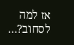אז למה לסחוב?…